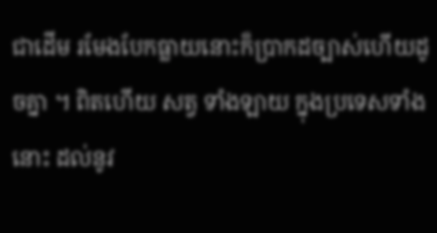ជាដើម រមែងបែកធ្លាយនោះក៏ប្រាកដច្បាស់ហើយដូចគ្នា ។ ពិតហើយ សត្វ ទាំងឡាយ ក្នុងប្រទេសទាំងនោះ ដល់នូវ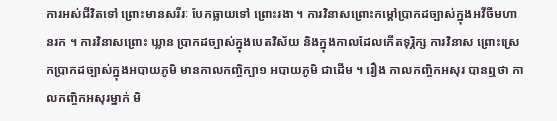ការអស់ជីវិតទៅ ព្រោះមានសរីរៈ បែកធ្លាយទៅ ព្រោះរងា ។ ការវិនាសព្រោះកម្តៅប្រាកដច្បាស់ក្នុងអវីចីមហានរក ។ ការវិនាសព្រោះ ឃ្លាន ប្រាកដច្បាស់ក្នុងបេតវិស័យ និងក្នុងកាលដែលកើតទុរ្ភិក្ស ការវិនាស ព្រោះស្រេកប្រាកដច្បាស់ក្នុងអបាយភូមិ មានកាលកញ្ចិក្បា១ អបាយភូមិ ជាដើម ។ រឿង កាលកញ្ចិកអសុរ បានឮថា កាលកញ្ចិកអសុរម្នាក់ មិ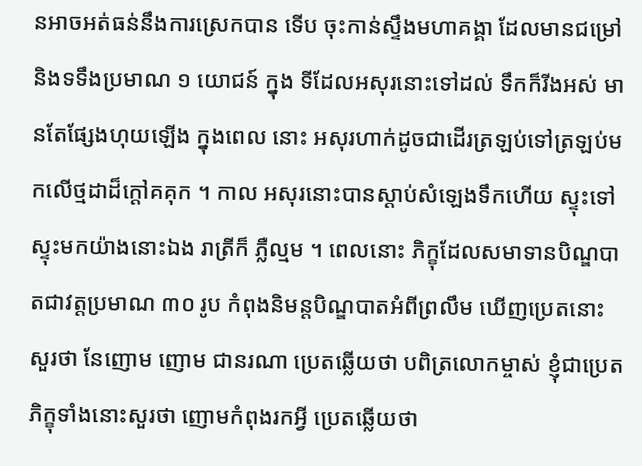នអាចអត់ធន់នឹងការស្រេកបាន ទើប ចុះកាន់ស្ទឹងមហាគង្គា ដែលមានជម្រៅ និងទទឹងប្រមាណ ១ យោជន៍ ក្នុង ទីដែលអសុរនោះទៅដល់ ទឹកក៏រីងអស់ មានតែផ្សែងហុយឡើង ក្នុងពេល នោះ អសុរហាក់ដូចជាដើរត្រឡប់ទៅត្រឡប់មកលើថ្មដាដ៏ក្តៅគគុក ។ កាល អសុរនោះបានស្តាប់សំឡេងទឹកហើយ ស្ទុះទៅស្ទុះមកយ៉ាងនោះឯង រាត្រីក៏ ភ្លឺល្មម ។ ពេលនោះ ភិក្ខុដែលសមាទានបិណ្ឌបាតជាវត្តប្រមាណ ៣០ រូប កំពុងនិមន្តបិណ្ឌបាតអំពីព្រលឹម ឃើញប្រេតនោះ សួរថា នែញោម ញោម ជានរណា ប្រេតឆ្លើយថា បពិត្រលោកម្ចាស់ ខ្ញុំជាប្រេត ភិក្ខុទាំងនោះសួរថា ញោមកំពុងរកអ្វី ប្រេតឆ្លើយថា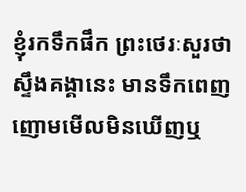ខ្ញុំរកទឹកផឹក ព្រះថេរៈសួរថា ស្ទឹងគង្គានេះ មានទឹកពេញ ញោមមើលមិនឃើញឬ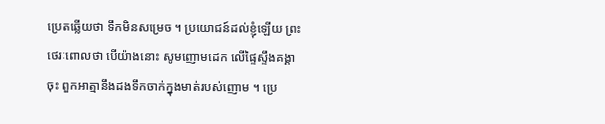ប្រេតឆ្លើយថា ទឹកមិនសម្រេច ។ ប្រយោជន៍ដល់ខ្ញុំឡើយ ព្រះថេរៈពោលថា បើយ៉ាងនោះ សូមញោមដេក លើផ្ទៃស្ទឹងគង្គាចុះ ពួកអាត្មានឹងដងទឹកចាក់ក្នុងមាត់របស់ញោម ។ ប្រេ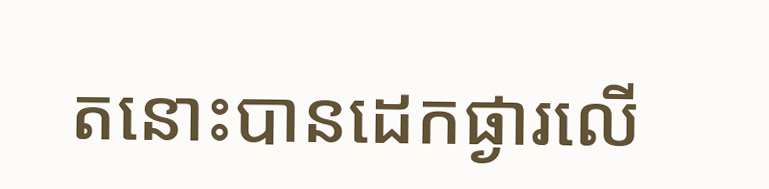តនោះបានដេកផ្ងារលើ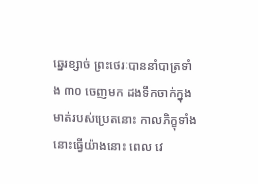ឆ្នេរខ្សាច់ ព្រះថេរៈបាននាំបាត្រទាំង ៣០ ចេញមក ដងទឹកចាក់ក្នុងមាត់របស់ប្រេតនោះ កាលភិក្ខុទាំងនោះធ្វើយ៉ាងនោះ ពេល វេ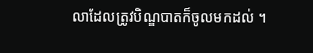លាដែលត្រូវបិណ្ឌបាតក៏ចូលមកដល់ ។